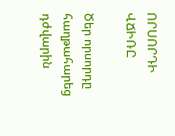ՈՐՍՈՐԴԻ ՎՃԻՌԸ

Ծեր որսորդը հաղթահարեց դժվարին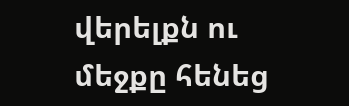վերելքն ու մեջքը հենեց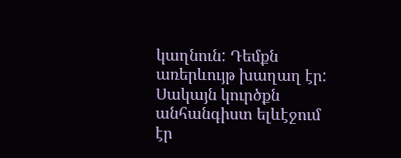կաղնուն: Դեմքն առերևույթ խաղաղ էր: Սակայն կուրծքն անհանգիստ ելևէջում էր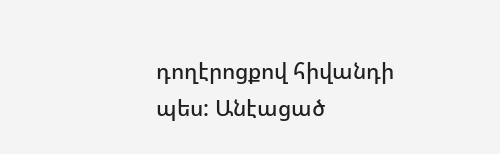դողէրոցքով հիվանդի պես: Անէացած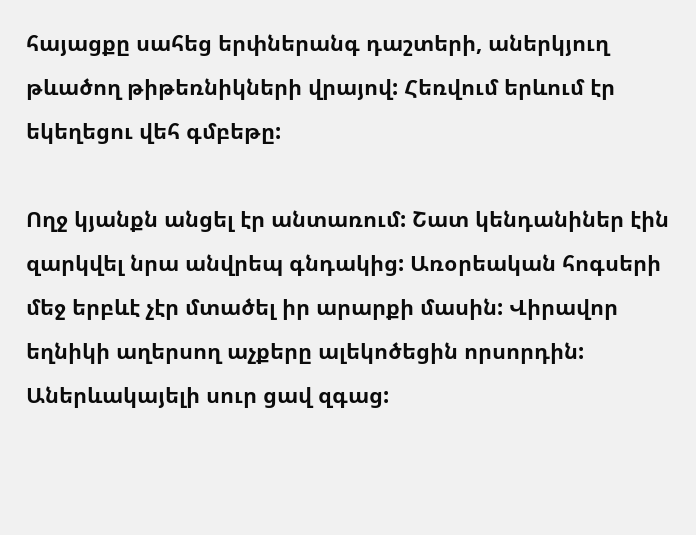հայացքը սահեց երփներանգ դաշտերի, աներկյուղ թևածող թիթեռնիկների վրայով: Հեռվում երևում էր եկեղեցու վեհ գմբեթը:

Ողջ կյանքն անցել էր անտառում: Շատ կենդանիներ էին զարկվել նրա անվրեպ գնդակից: Առօրեական հոգսերի մեջ երբևէ չէր մտածել իր արարքի մասին: Վիրավոր եղնիկի աղերսող աչքերը ալեկոծեցին որսորդին: Աներևակայելի սուր ցավ զգաց: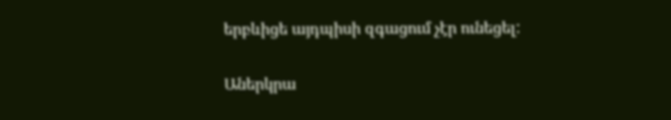երբևիցե այդպիսի զգացում չէր ունեցել:

Աներկրա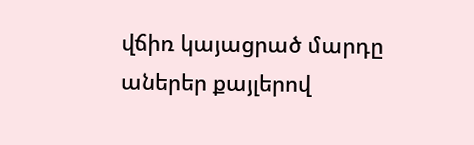վճիռ կայացրած մարդը աներեր քայլերով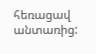հեռացավ անտառից: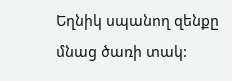Եղնիկ սպանող զենքը մնաց ծառի տակ: